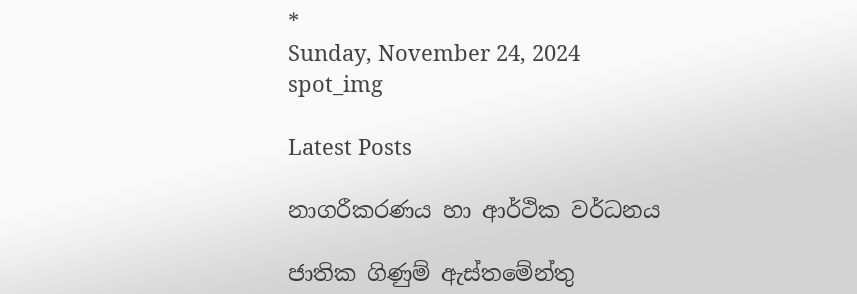*
Sunday, November 24, 2024
spot_img

Latest Posts

නාගරීකරණය හා ආර්ථික වර්ධනය

ජාතික ගිණුම් ඇස්තමේන්තු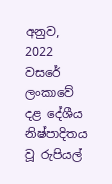අනුව, 2022 වසරේ ලංකාවේ දළ දේශීය නිෂ්පාදිතය වූ රුපියල්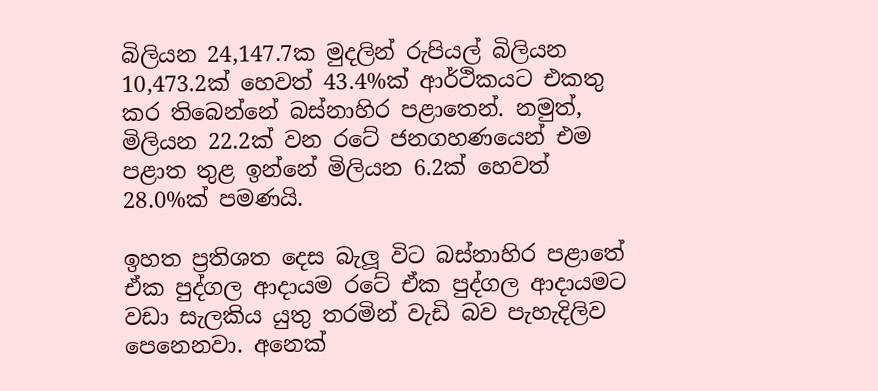බිලියන 24,147.7ක මුදලින් රුපියල් බිලියන 10,473.2ක් හෙවත් 43.4%ක් ආර්ථිකයට එකතු කර තිබෙන්නේ බස්නාහිර පළාතෙන්. නමුත්, මිලියන 22.2ක් වන රටේ ජනගහණයෙන් එම පළාත තුළ ඉන්නේ මිලියන 6.2ක් හෙවත් 28.0%ක් පමණයි.

ඉහත ප්‍රතිශත දෙස බැලූ විට බස්නාහිර පළාතේ ඒක පුද්ගල ආදායම රටේ ඒක පුද්ගල ආදායමට වඩා සැලකිය යුතු තරමින් වැඩි බව පැහැදිලිව පෙනෙනවා. අනෙක්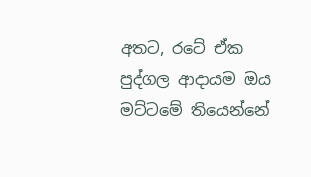අතට, රටේ ඒක පුද්ගල ආදායම ඔය මට්ටමේ තියෙන්නේ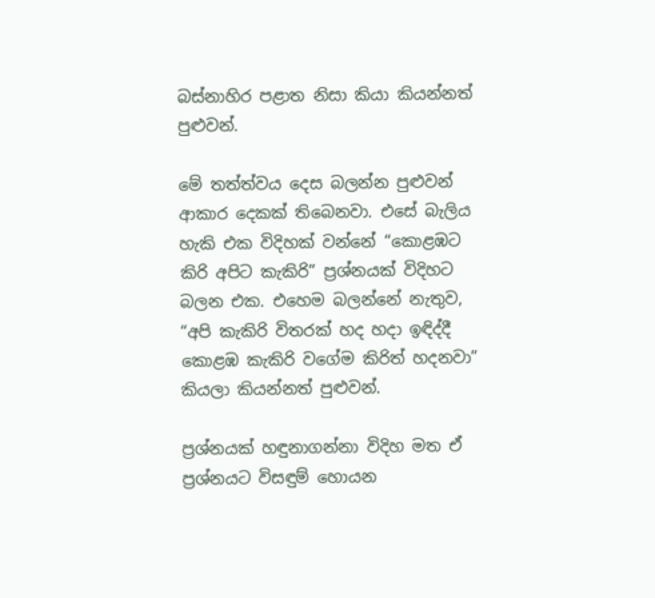බස්නාහිර පළාත නිසා කියා කියන්නත් පුළුවන්.

මේ තත්ත්වය දෙස බලන්න පුළුවන් ආකාර දෙකක් තිබෙනවා. එසේ බැලිය හැකි එක විදිහක් වන්නේ “කොළඹට කිරි අපිට කැකිරි” ප්‍රශ්නයක් විදිහට බලන එක. එහෙම බලන්නේ නැතුව, “අපි කැකිරි විතරක් හද හදා ඉඳිද්දී කොළඹ කැකිරි වගේම කිරිත් හදනවා” කියලා කියන්නත් පුළුවන්.

ප්‍රශ්නයක් හඳුනාගන්නා විදිහ මත ඒ ප්‍රශ්නයට විසඳුම් හොයන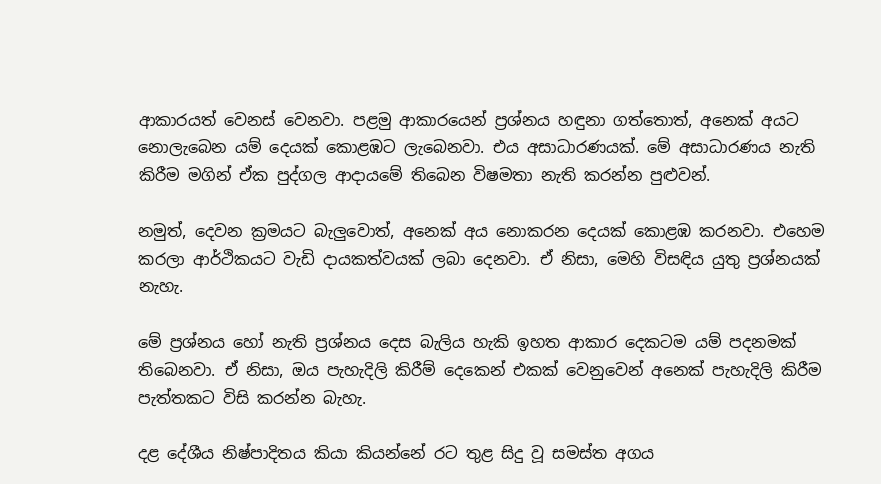ආකාරයත් වෙනස් වෙනවා. පළමු ආකාරයෙන් ප්‍රශ්නය හඳුනා ගත්තොත්, අනෙක් අයට නොලැබෙන යම් දෙයක් කොළඹට ලැබෙනවා. එය අසාධාරණයක්. මේ අසාධාරණය නැති කිරීම මගින් ඒක පුද්ගල ආදායමේ තිබෙන විෂමතා නැති කරන්න පුළුවන්.

නමුත්, දෙවන ක්‍රමයට බැලුවොත්, අනෙක් අය නොකරන දෙයක් කොළඹ කරනවා. එහෙම කරලා ආර්ථිකයට වැඩි දායකත්වයක් ලබා දෙනවා. ඒ නිසා, මෙහි විසඳිය යුතු ප්‍රශ්නයක් නැහැ.

මේ ප්‍රශ්නය හෝ නැති ප්‍රශ්නය දෙස බැලිය හැකි ඉහත ආකාර දෙකටම යම් පදනමක් තිබෙනවා. ඒ නිසා, ඔය පැහැදිලි කිරීම් දෙකෙන් එකක් වෙනුවෙන් අනෙක් පැහැදිලි කිරීම පැත්තකට විසි කරන්න බැහැ.

දළ දේශීය නිෂ්පාදිතය කියා කියන්නේ රට තුළ සිදු වූ සමස්ත අගය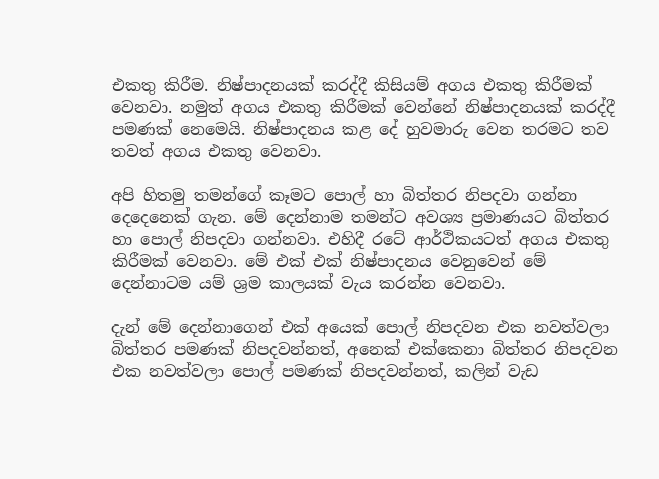එකතු කිරීම. නිෂ්පාදනයක් කරද්දී කිසියම් අගය එකතු කිරීමක් වෙනවා. නමුත් අගය එකතු කිරීමක් වෙන්නේ නිෂ්පාදනයක් කරද්දී පමණක් නෙමෙයි. නිෂ්පාදනය කළ දේ හුවමාරු වෙන තරමට තව තවත් අගය එකතු වෙනවා.

අපි හිතමු තමන්ගේ කෑමට පොල් හා බිත්තර නිපදවා ගන්නා දෙදෙනෙක් ගැන. මේ දෙන්නාම තමන්ට අවශ්‍ය ප්‍රමාණයට බිත්තර හා පොල් නිපදවා ගන්නවා. එහිදී රටේ ආර්ථිකයටත් අගය එකතු කිරීමක් වෙනවා. මේ එක් එක් නිෂ්පාදනය වෙනුවෙන් මේ දෙන්නාටම යම් ශ්‍රම කාලයක් වැය කරන්න වෙනවා.

දැන් මේ දෙන්නාගෙන් එක් අයෙක් පොල් නිපදවන එක නවත්වලා බිත්තර පමණක් නිපදවන්නත්, අනෙක් එක්කෙනා බිත්තර නිපදවන එක නවත්වලා පොල් පමණක් නිපදවන්නත්, කලින් වැඩ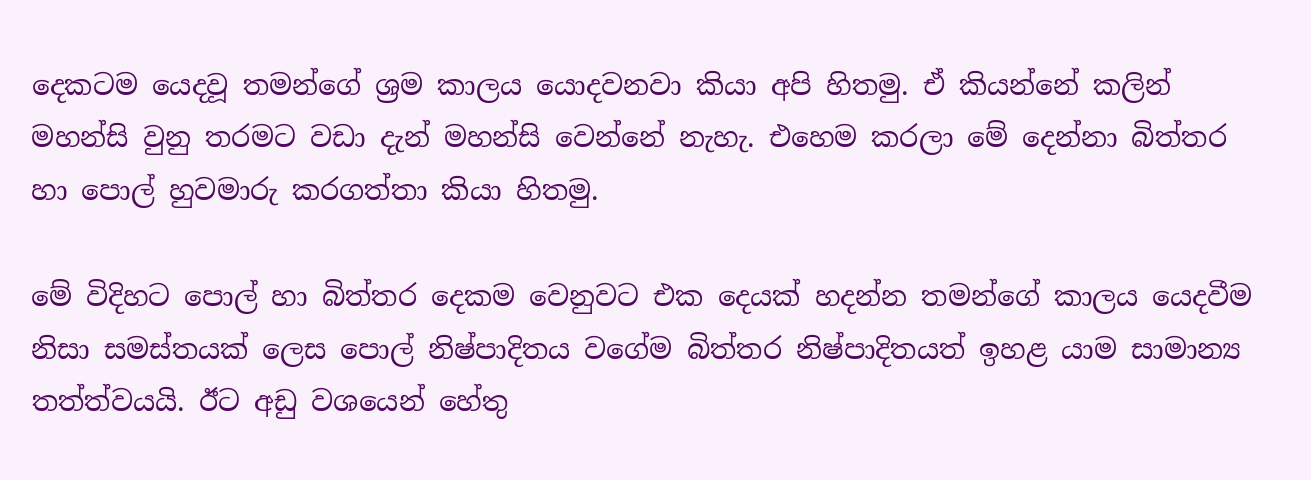දෙකටම යෙදවූ තමන්ගේ ශ්‍රම කාලය යොදවනවා කියා අපි හිතමු. ඒ කියන්නේ කලින් මහන්සි වුනු තරමට වඩා දැන් මහන්සි වෙන්නේ නැහැ. එහෙම කරලා මේ දෙන්නා බිත්තර හා පොල් හුවමාරු කරගත්තා කියා හිතමු.

මේ විදිහට පොල් හා බිත්තර දෙකම වෙනුවට එක දෙයක් හදන්න තමන්ගේ කාලය යෙදවීම නිසා සමස්තයක් ලෙස පොල් නිෂ්පාදිතය වගේම බිත්තර නිෂ්පාදිතයත් ඉහළ යාම සාමාන්‍ය තත්ත්වයයි. ඊට අඩු වශයෙන් හේතු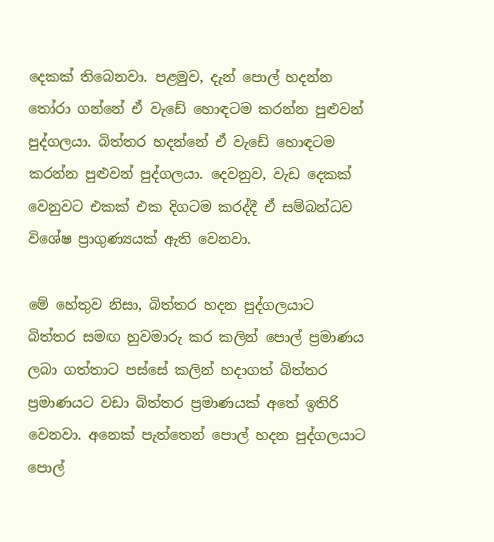දෙකක් තිබෙනවා. පළමුව, දැන් පොල් හදන්න තෝරා ගන්නේ ඒ වැඩේ හොඳටම කරන්න පුළුවන් පුද්ගලයා. බිත්තර හදන්නේ ඒ වැඩේ හොඳටම කරන්න පුළුවන් පුද්ගලයා. දෙවනුව, වැඩ දෙකක් වෙනුවට එකක් එක දිගටම කරද්දී ඒ සම්බන්ධව විශේෂ ප්‍රාගුණ්‍යයක් ඇති වෙනවා.

මේ හේතුව නිසා, බිත්තර හදන පුද්ගලයාට බිත්තර සමඟ හුවමාරු කර කලින් පොල් ප්‍රමාණය ලබා ගත්තාට පස්සේ කලින් හදාගත් බිත්තර ප්‍රමාණයට වඩා බිත්තර ප්‍රමාණයක් අතේ ඉතිරි වෙනවා. අනෙක් පැත්තෙන් පොල් හදන පුද්ගලයාට පොල්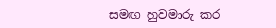සමඟ හුවමාරු කර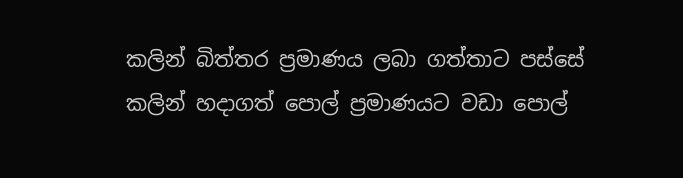කලින් බිත්තර ප්‍රමාණය ලබා ගත්තාට පස්සේ කලින් හදාගත් පොල් ප්‍රමාණයට වඩා පොල්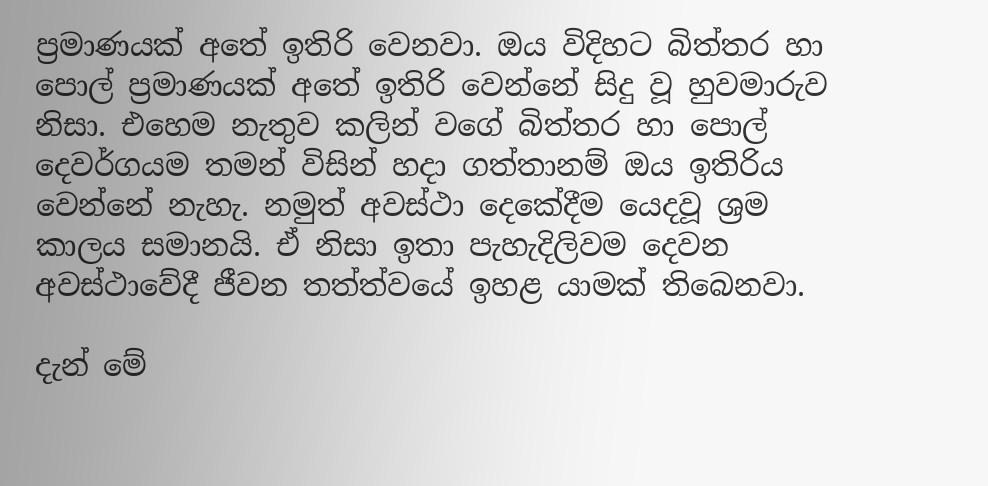ප්‍රමාණයක් අතේ ඉතිරි වෙනවා. ඔය විදිහට බිත්තර හා පොල් ප්‍රමාණයක් අතේ ඉතිරි වෙන්නේ සිදු වූ හුවමාරුව නිසා. එහෙම නැතුව කලින් වගේ බිත්තර හා පොල් දෙවර්ගයම තමන් විසින් හදා ගත්තානම් ඔය ඉතිරිය වෙන්නේ නැහැ. නමුත් අවස්ථා දෙකේදීම යෙදවූ ශ්‍රම කාලය සමානයි. ඒ නිසා ඉතා පැහැදිලිවම දෙවන අවස්ථාවේදී ජීවන තත්ත්වයේ ඉහළ යාමක් තිබෙනවා.

දැන් මේ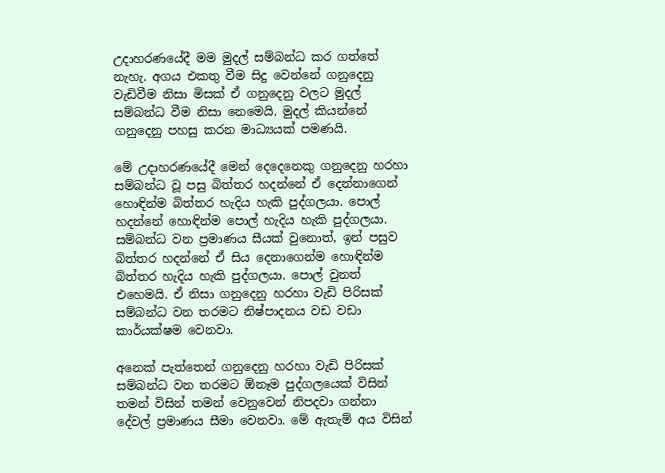උදාහරණයේදී මම මුදල් සම්බන්ධ කර ගත්තේ නැහැ. අගය එකතු වීම සිදු වෙන්නේ ගනුදෙනු වැඩිවීම නිසා මිසක් ඒ ගනුදෙනු වලට මුදල් සම්බන්ධ වීම නිසා නෙමෙයි. මුදල් කියන්නේ ගනුදෙනු පහසු කරන මාධ්‍යයක් පමණයි.

මේ උදාහරණයේදී මෙන් දෙදෙනෙකු ගනුදෙනු හරහා සම්බන්ධ වූ පසු බිත්තර හදන්නේ ඒ දෙන්නාගෙන් හොඳින්ම බිත්තර හැදිය හැකි පුද්ගලයා. පොල් හදන්නේ හොඳින්ම පොල් හැදිය හැකි පුද්ගලයා. සම්බන්ධ වන ප්‍රමාණය සීයක් වුනොත්, ඉන් පසුව බිත්තර හදන්නේ ඒ සිය දෙනාගෙන්ම හොඳින්ම බිත්තර හැදිය හැකි පුද්ගලයා. පොල් වුනත් එහෙමයි. ඒ නිසා ගනුදෙනු හරහා වැඩි පිරිසක් සම්බන්ධ වන තරමට නිෂ්පාදනය වඩ වඩා කාර්යක්ෂම වෙනවා.

අනෙක් පැත්තෙන් ගනුදෙනු හරහා වැඩි පිරිසක් සම්බන්ධ වන තරමට ඕනෑම පුද්ගලයෙක් විසින් තමන් විසින් තමන් වෙනුවෙන් නිපදවා ගන්නා දේවල් ප්‍රමාණය සීමා වෙනවා. මේ ඇතැම් අය විසින්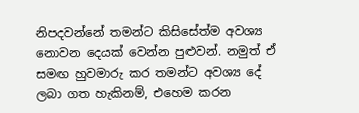නිපදවන්නේ තමන්ට කිසිසේත්ම අවශ්‍ය නොවන දෙයක් වෙන්න පුළුවන්. නමුත් ඒ සමඟ හුවමාරු කර තමන්ට අවශ්‍ය දේ ලබා ගත හැකිනම්, එහෙම කරන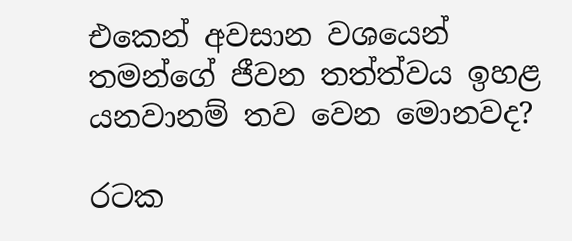එකෙන් අවසාන වශයෙන් තමන්ගේ ජීවන තත්ත්වය ඉහළ යනවානම් තව වෙන මොනවද?

රටක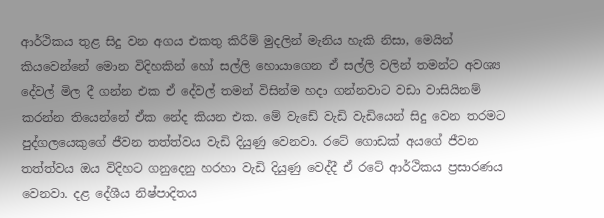ආර්ථිකය තුළ සිදු වන අගය එකතු කිරීම් මුදලින් මැනිය හැකි නිසා, මෙයින් කියවෙන්නේ මොන විදිහකින් හෝ සල්ලි හොයාගෙන ඒ සල්ලි වලින් තමන්ට අවශ්‍ය දේවල් මිල දී ගන්න එක ඒ දේවල් තමන් විසින්ම හදා ගන්නවාට වඩා වාසියිනම් කරන්න තියෙන්නේ ඒක නේද කියන එක. මේ වැඩේ වැඩි වැඩියෙන් සිදු වෙන තරමට පුද්ගලයෙකුගේ ජීවන තත්ත්වය වැඩි දියුණු වෙනවා. රටේ ගොඩක් අයගේ ජීවන තත්ත්වය ඔය විදිහට ගනුදෙනු හරහා වැඩි දියුණු වෙද්දී ඒ රටේ ආර්ථිකය ප්‍රසාරණය වෙනවා. දළ දේශීය නිෂ්පාදිතය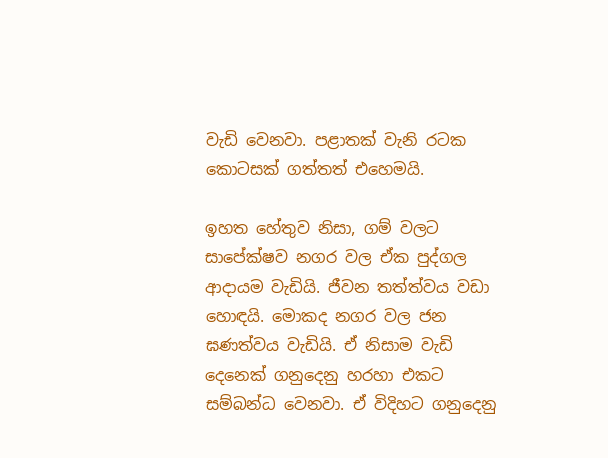වැඩි වෙනවා. පළාතක් වැනි රටක කොටසක් ගත්තත් එහෙමයි.

ඉහත හේතුව නිසා, ගම් වලට සාපේක්ෂව නගර වල ඒක පුද්ගල ආදායම වැඩියි. ජීවන තත්ත්වය වඩා හොඳයි. මොකද නගර වල ජන ඝණත්වය වැඩියි. ඒ නිසාම වැඩි දෙනෙක් ගනුදෙනු හරහා එකට සම්බන්ධ වෙනවා. ඒ විදිහට ගනුදෙනු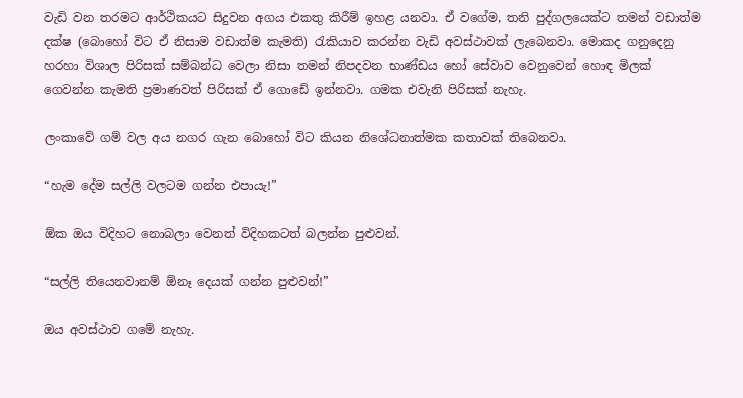වැඩි වන තරමට ආර්ථිකයට සිදුවන අගය එකතු කිරීම් ඉහළ යනවා. ඒ වගේම, තනි පුද්ගලයෙක්ට තමන් වඩාත්ම දක්ෂ (බොහෝ විට ඒ නිසාම වඩාත්ම කැමති) රැකියාව කරන්න වැඩි අවස්ථාවක් ලැබෙනවා. මොකද ගනුදෙනු හරහා විශාල පිරිසක් සම්බන්ධ වෙලා නිසා තමන් නිපදවන භාණ්ඩය හෝ සේවාව වෙනුවෙන් හොඳ මිලක් ගෙවන්න කැමති ප්‍රමාණවත් පිරිසක් ඒ ගොඩේ ඉන්නවා. ගමක එවැනි පිරිසක් නැහැ.

ලංකාවේ ගම් වල අය නගර ගැන බොහෝ විට කියන නිශේධනාත්මක කතාවක් තිබෙනවා.

“හැම දේම සල්ලි වලටම ගන්න එපායැ!”

ඕක ඔය විදිහට නොබලා වෙනත් විදිහකටත් බලන්න පුළුවන්.

“සල්ලි තියෙනවානම් ඕනෑ දෙයක් ගන්න පුළුවන්!”

ඔය අවස්ථාව ගමේ නැහැ.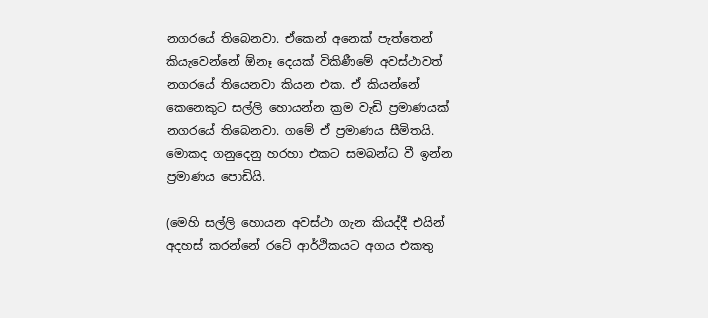නගරයේ තිබෙනවා. ඒකෙන් අනෙක් පැත්තෙන් කියැවෙන්නේ ඕනෑ දෙයක් විකිණීමේ අවස්ථාවත් නගරයේ තියෙනවා කියන එක. ඒ කියන්නේ කෙනෙකුට සල්ලි හොයන්න ක්‍රම වැඩි ප්‍රමාණයක් නගරයේ තිබෙනවා. ගමේ ඒ ප්‍රමාණය සීමිතයි. මොකද ගනුදෙනු හරහා එකට සමබන්ධ වී ඉන්න ප්‍රමාණය පොඩියි.

(මෙහි සල්ලි හොයන අවස්ථා ගැන කියද්දී එයින් අදහස් කරන්නේ රටේ ආර්ථිකයට අගය එකතු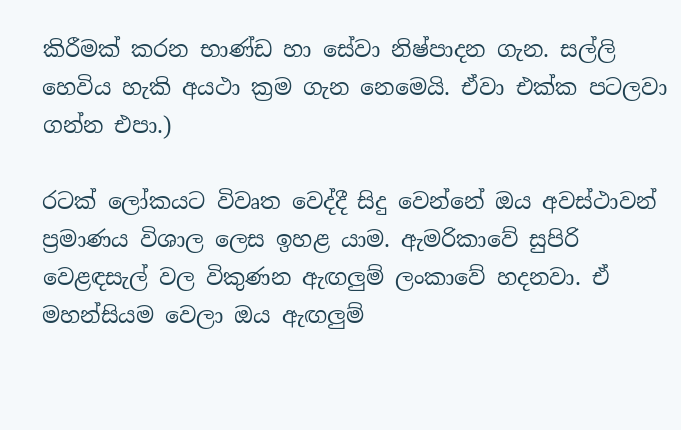කිරීමක් කරන භාණ්ඩ හා සේවා නිෂ්පාදන ගැන. සල්ලි හෙවිය හැකි අයථා ක්‍රම ගැන නෙමෙයි. ඒවා එක්ක පටලවා ගන්න එපා.)

රටක් ලෝකයට විවෘත වෙද්දී සිදු වෙන්නේ ඔය අවස්ථාවන් ප්‍රමාණය විශාල ලෙස ඉහළ යාම. ඇමරිකාවේ සුපිරි වෙළඳසැල් වල විකුණන ඇඟලුම් ලංකාවේ හදනවා. ඒ මහන්සියම වෙලා ඔය ඇඟලුම්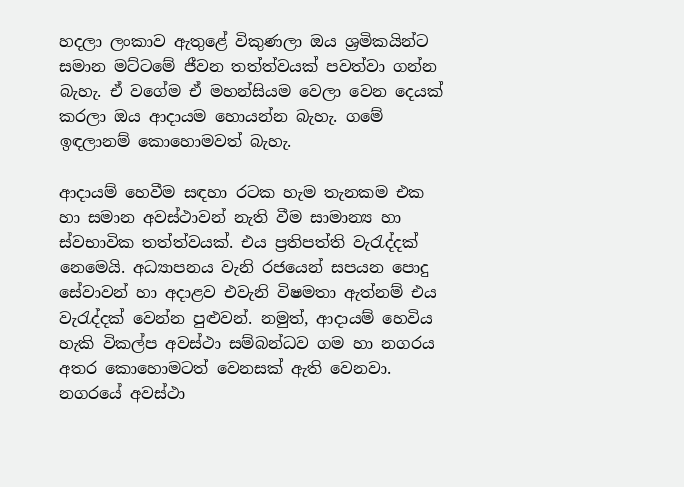හදලා ලංකාව ඇතුළේ විකුණලා ඔය ශ්‍රමිකයින්ට සමාන මට්ටමේ ජීවන තත්ත්වයක් පවත්වා ගන්න බැහැ. ඒ වගේම ඒ මහන්සියම වෙලා වෙන දෙයක් කරලා ඔය ආදායම හොයන්න බැහැ. ගමේ ඉඳලානම් කොහොමවත් බැහැ.

ආදායම් හෙවීම සඳහා රටක හැම තැනකම එක හා සමාන අවස්ථාවන් නැති වීම සාමාන්‍ය හා ස්වභාවික තත්ත්වයක්. එය ප්‍රතිපත්ති වැරැද්දක් නෙමෙයි. අධ්‍යාපනය වැනි රජයෙන් සපයන පොදු සේවාවන් හා අදාළව එවැනි විෂමතා ඇත්නම් එය වැරැද්දක් වෙන්න පුළුවන්. නමුත්, ආදායම් හෙවිය හැකි විකල්ප අවස්ථා සම්බන්ධව ගම හා නගරය අතර කොහොමටත් වෙනසක් ඇති වෙනවා. නගරයේ අවස්ථා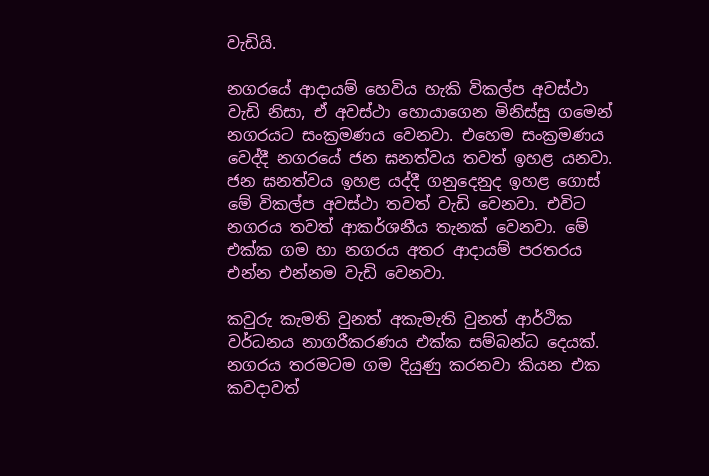වැඩියි.

නගරයේ ආදායම් හෙවිය හැකි විකල්ප අවස්ථා වැඩි නිසා, ඒ අවස්ථා හොයාගෙන මිනිස්සු ගමෙන් නගරයට සංක්‍රමණය වෙනවා. එහෙම සංක්‍රමණය වෙද්දී නගරයේ ජන ඝනත්වය තවත් ඉහළ යනවා. ජන ඝනත්වය ඉහළ යද්දී ගනුදෙනුද ඉහළ ගොස් මේ විකල්ප අවස්ථා තවත් වැඩි වෙනවා. එවිට නගරය තවත් ආකර්ශනීය තැනක් වෙනවා. මේ එක්ක ගම හා නගරය අතර ආදායම් පරතරය එන්න එන්නම වැඩි වෙනවා.

කවුරු කැමති වුනත් අකැමැති වුනත් ආර්ථික වර්ධනය නාගරීකරණය එක්ක සම්බන්ධ දෙයක්. නගරය තරමටම ගම දියුණු කරනවා කියන එක කවදාවත්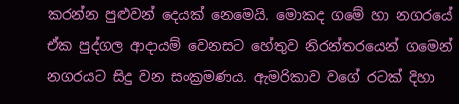කරන්න පුළුවන් දෙයක් නෙමෙයි. මොකද ගමේ හා නගරයේ ඒක පුද්ගල ආදායම් වෙනසට හේතුව නිරන්තරයෙන් ගමෙන් නගරයට සිදු වන සංක්‍රමණය. ඇමරිකාව වගේ රටක් දිහා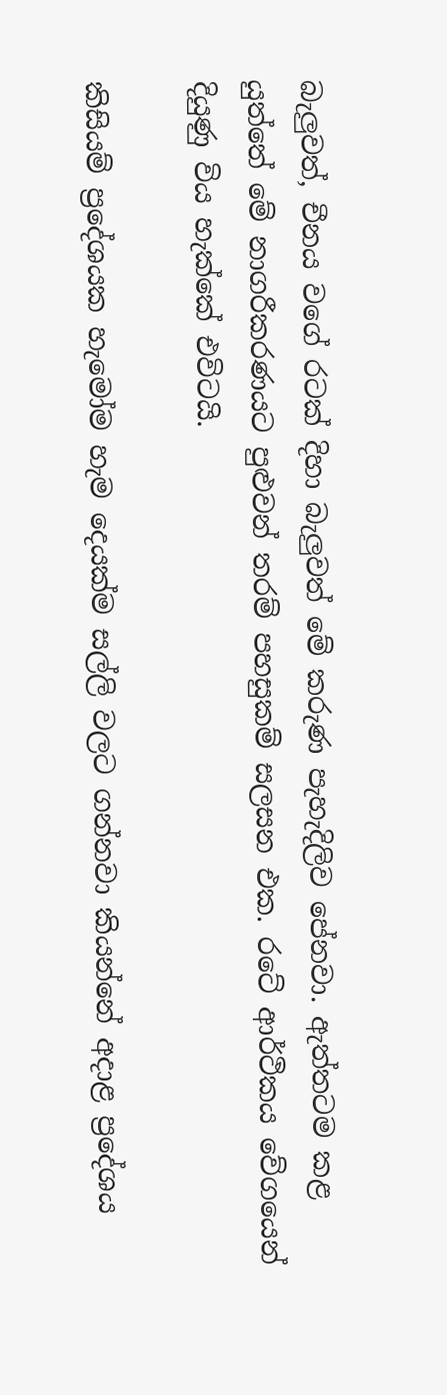බැලුවත්, චීනය වගේ රටක් දිහා බැලුවත් මේ කරුණ පැහැදිලිව පේනවා. ඇත්තටම කළ යුත්තේ මේ නාගරීකරණයට පුළුවන් තරම් පහසුකම් සලසන එක. රටේ ආර්ථිකය වේගයෙන් දියුණු විය හැක්කේ එවිටයි.

කිසියම් ප්‍රදේශයක හැමෝම හැම දෙයක්ම සල්ලි වලට ගන්නවා කියන්නේ අදාළ ප්‍රදේශය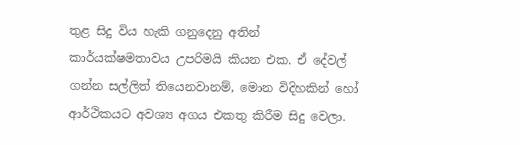තුළ සිදු විය හැකි ගනුදෙනු අතින් කාර්යක්ෂමතාවය උපරිමයි කියන එක. ඒ දේවල් ගන්න සල්ලිත් තියෙනවානම්, මොන විදිහකින් හෝ ආර්ථිකයට අවශ්‍ය අගය එකතු කිරීම සිදු වෙලා.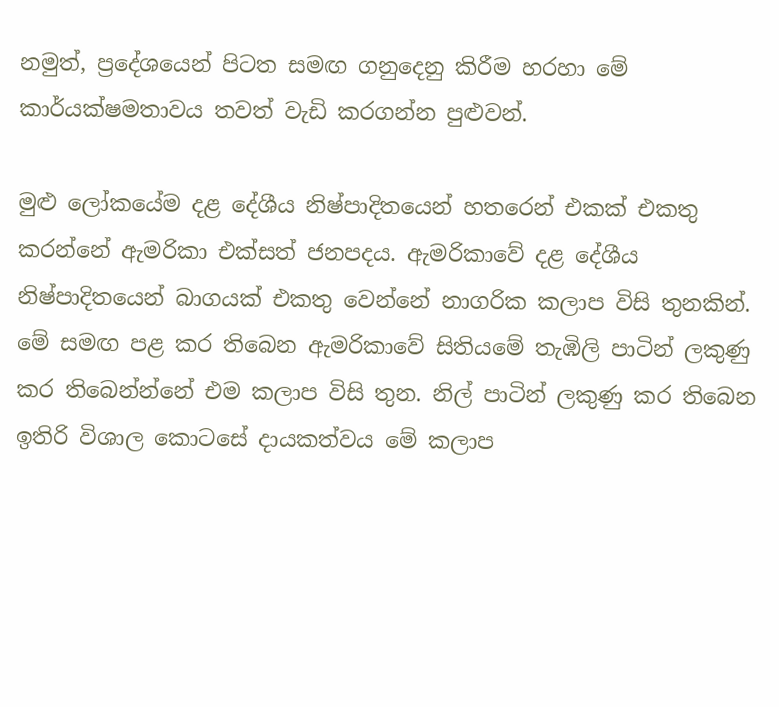නමුත්, ප්‍රදේශයෙන් පිටත සමඟ ගනුදෙනු කිරීම හරහා මේ කාර්යක්ෂමතාවය තවත් වැඩි කරගන්න පුළුවන්.

මුළු ලෝකයේම දළ දේශීය නිෂ්පාදිතයෙන් හතරෙන් එකක් එකතු කරන්නේ ඇමරිකා එක්සත් ජනපදය. ඇමරිකාවේ දළ දේශීය නිෂ්පාදිතයෙන් බාගයක් එකතු වෙන්නේ නාගරික කලාප විසි තුනකින්. මේ සමඟ පළ කර තිබෙන ඇමරිකාවේ සිතියමේ තැඹිලි පාටින් ලකුණු කර තිබෙන්න්නේ එම කලාප විසි තුන. නිල් පාටින් ලකුණු කර තිබෙන ඉතිරි විශාල කොටසේ දායකත්වය මේ කලාප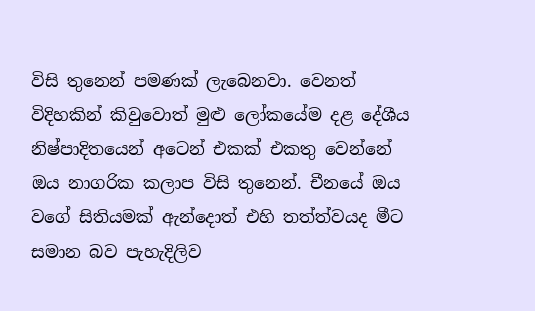විසි තුනෙන් පමණක් ලැබෙනවා. වෙනත් විදිහකින් කිවුවොත් මුළු ලෝකයේම දළ දේශීය නිෂ්පාදිතයෙන් අටෙන් එකක් එකතු වෙන්නේ ඔය නාගරික කලාප විසි තුනෙන්. චීනයේ ඔය වගේ සිතියමක් ඇන්දොත් එහි තත්ත්වයද මීට සමාන බව පැහැදිලිව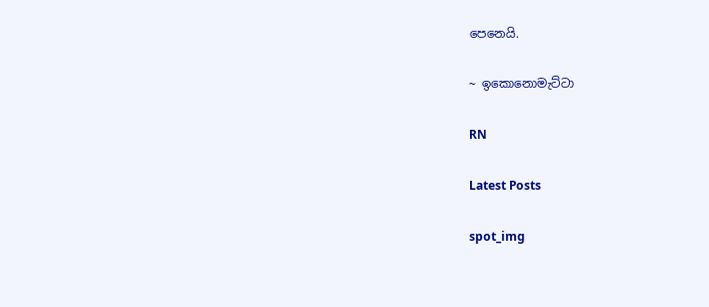පෙනෙයි.

~ ඉකොනොමැට්ටා

RN

Latest Posts

spot_img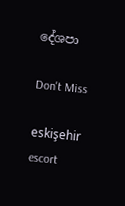දේශපා

Don't Miss

eskişehir escort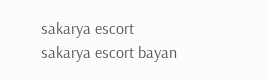sakarya escort sakarya escort bayan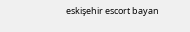eskişehir escort bayan